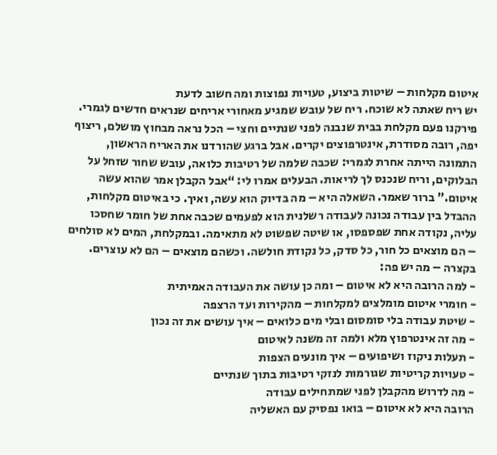איטום מקלחות – שיטות ביצוע, טעויות נפוצות ומה חשוב לדעת
יש ריח שאתה לא שוכח. ריח של עובש שמגיע מאחורי אריחים שנראים חדשים לגמרי. פירקנו פעם מקלחת בבית שנבנה לפני שנתיים וחצי – הכל נראה מבחוץ מושלם, ריצוף יפה, רובה מסודרת, אינטרפוצים יקרים. אבל ברגע שהורדנו את האריח הראשון, התמונה הייתה אחרת לגמרי: שכבה שלמה של רטיבות כלואה, עובש שחור שזחל על הבלוקים, וריח שנכנס לך לריאות. הבעלים אמרו לי: “אבל הקבלן אמר שהוא עשה איטום.” ברור שאמר. השאלה היא – מה בדיוק הוא עשה, ואיך. כי באיטום מקלחות, ההבדל בין עבודה נכונה לעבודה רשלנית הוא לפעמים שכבה אחת של חומר שחסכו עליה, נקודה אחת שפספסו, או שיטה שפשוט לא מתאימה. ובמקלחת, המים לא סולחים – הם מוצאים כל חור, כל סדק, כל נקודת חולשה. וכשהם מוצאים – הם לא עוצרים.
בקצרה – מה יש פה:
- למה הרובה היא לא איטום – ומה כן עושה את העבודה האמיתית
- חומרי איטום מומלצים למקלחות – מהקירות ועד הרצפה
- שיטת עבודה בלי סומסום ובלי מים כלואים – איך עושים את זה נכון
- מה זה אינטרפוץ מלא ולמה זה משנה לאיטום
- תעלות ניקוז ושיפועים – איך מונעים הצפות
- טעויות קריטיות שגורמות לנזקי רטיבות בתוך שנתיים
- מה לדרוש מהקבלן לפני שמתחילים עבודה
הרובה היא לא איטום – בואו נפסיק עם האשליה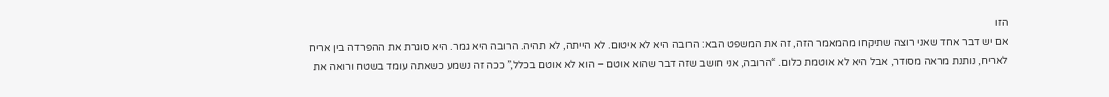הזו
אם יש דבר אחד שאני רוצה שתיקחו מהמאמר הזה, זה את המשפט הבא: הרובה היא לא איטום. לא הייתה, לא תהיה. הרובה היא גמר. היא סוגרת את ההפרדה בין אריח לאריח, נותנת מראה מסודר, אבל היא לא אוטמת כלום. “הרובה, אני חושב שזה דבר שהוא אוטם – הוא לא אוטם בכלל,” ככה זה נשמע כשאתה עומד בשטח ורואה את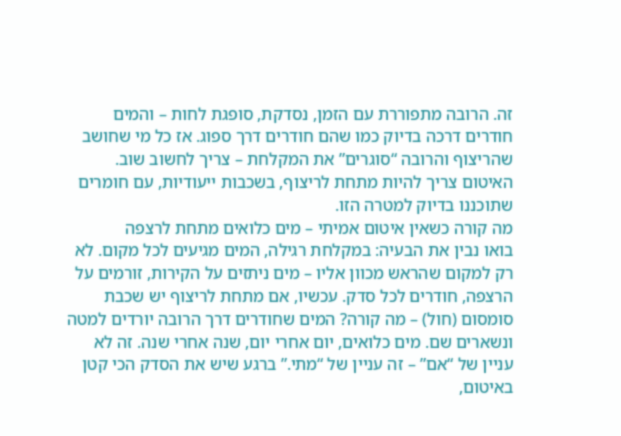זה. הרובה מתפוררת עם הזמן, נסדקת, סופגת לחות – והמים חודרים דרכה בדיוק כמו שהם חודרים דרך ספוג. אז כל מי שחושב שהריצוף והרובה “סוגרים” את המקלחת – צריך לחשוב שוב. האיטום צריך להיות מתחת לריצוף, בשכבות ייעודיות, עם חומרים שתוכננו בדיוק למטרה הזו.
מה קורה כשאין איטום אמיתי – מים כלואים מתחת לרצפה
בואו נבין את הבעיה: במקלחת רגילה, המים מגיעים לכל מקום. לא רק למקום שהראש מכוון אליו – מים ניתזים על הקירות, זורמים על הרצפה, חודרים לכל סדק. עכשיו, אם מתחת לריצוף יש שכבת סומסום (חול) – מה קורה? המים שחודרים דרך הרובה יורדים למטה ונשארים שם. מים כלואים, יום אחרי יום, שנה אחרי שנה. זה לא עניין של “אם” – זה עניין של “מתי.” ברגע שיש את הסדק הכי קטן באיטום,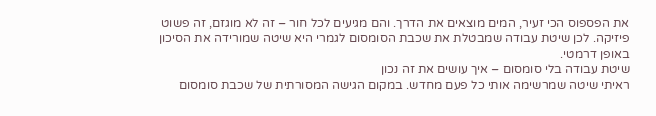את הפספוס הכי זעיר, המים מוצאים את הדרך. והם מגיעים לכל חור – זה לא מוגזם, זה פשוט פיזיקה. לכן שיטת עבודה שמבטלת את שכבת הסומסום לגמרי היא שיטה שמורידה את הסיכון באופן דרמטי.
שיטת עבודה בלי סומסום – איך עושים את זה נכון
ראיתי שיטה שמרשימה אותי כל פעם מחדש. במקום הגישה המסורתית של שכבת סומסום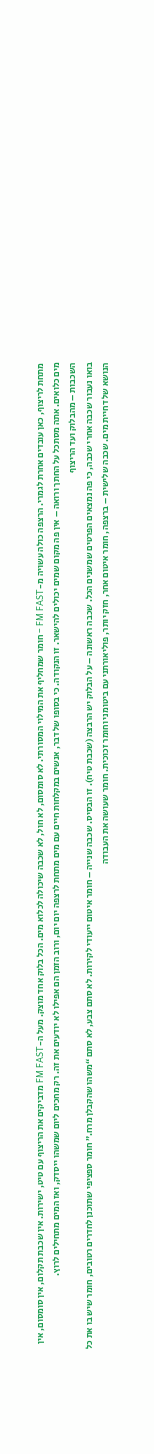מתחת לריצוף, כאן עובדים אחרת לגמרי. הרצפה כולה עשויה מ-FM FAST – חומר שמחליף את המילוי המסורתי. לא סומסום, לא חול, לא שכבה שיכולה לכלוא מים. הכל בלוק אחד מוצק. מעל ה-FM FAST מדביקים את הריצוף עם טיט, ישירות. אין שכבת תקלום, אין סומסום, אין מים כלואים. אתה מסתכל על החתך ורואה – אין פה מקום שמים יכולים להישאר. זו הנקודה. כי בסופו של דבר, אנשים במקלחות חיים עם מים מתחת לרצפה יום יום, ורוב הזמן הם אפילו לא יודעים את זה. רק מחכים ליום שמשהו ייסדק, ואז המים מתחילים לרוץ.
השכבות – מהבלוק ועד הריצוף
בואו נעבור שכבה אחרי שכבה, כי פה נמצאים הפרטים שמשנים הכל. שכבה ראשונה – על הבלוק יש הרבצה (שכבת טיח). זו הבסיס. שכבה שנייה – חומר איטום ייעודי לקירות. לא סתם צבע, לא סתם “משהו שהקבלן מרח.” חומר ספציפי שתוכנן לחדרים רטובים, חומר שיש בו את כל הנושא של דחיית מים. שכבה שלישית – ברצפה, חומר איטום אחר, חזק יותר, פוליאורתני עם ביטומני וחומר זכוכית. חומר שעושה את העבודה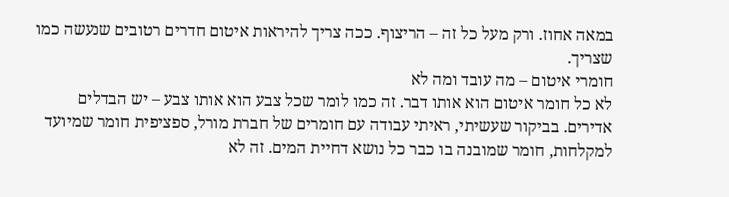במאה אחוז. ורק מעל כל זה – הריצוף. ככה צריך להיראות איטום חדרים רטובים שנעשה כמו שצריך.
חומרי איטום – מה עובד ומה לא
לא כל חומר איטום הוא אותו דבר. זה כמו לומר שכל צבע הוא אותו צבע – יש הבדלים אדירים. בביקור שעשיתי, ראיתי עבודה עם חומרים של חברת מורל, ספציפית חומר שמיועד למקלחות, חומר שמובנה בו כבר כל נושא דחיית המים. זה לא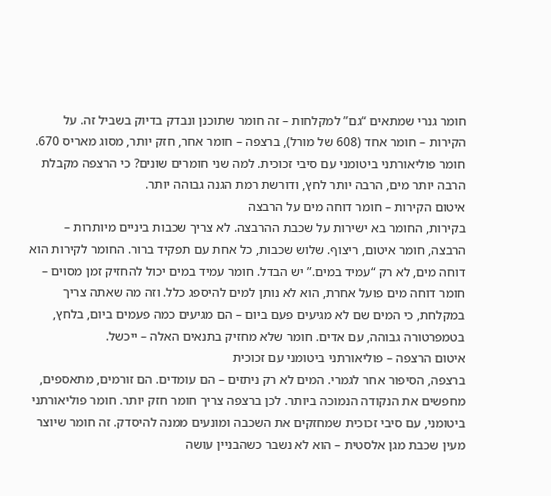חומר גנרי שמתאים “גם” למקלחות – זה חומר שתוכנן ונבדק בדיוק בשביל זה. על הקירות – חומר אחד (608 של מורל), ברצפה – חומר אחר, חזק יותר, מסוג מאריס 670. חומר פוליאורתני ביטומני עם סיבי זכוכית. למה שני חומרים שונים? כי הרצפה מקבלת הרבה יותר מים, הרבה יותר לחץ, ודורשת רמת הגנה גבוהה יותר.
איטום הקירות – חומר דוחה מים על הרבצה
בקירות, החומר בא ישירות על שכבת ההרבצה. לא צריך שכבות ביניים מיותרות – הרבצה, חומר איטום, ריצוף. שלוש שכבות, כל אחת עם תפקיד ברור. החומר לקירות הוא דוחה מים, לא רק “עמיד במים.” יש הבדל. חומר עמיד במים יכול להחזיק זמן מסוים – חומר דוחה מים פועל אחרת, הוא לא נותן למים להיספג כלל. וזה מה שאתה צריך במקלחת, כי המים שם לא מגיעים פעם ביום – הם מגיעים כמה פעמים ביום, בלחץ, בטמפרטורה גבוהה, עם אדים. חומר שלא מחזיק בתנאים האלה – ייכשל.
איטום הרצפה – פוליאורתני ביטומני עם זכוכית
ברצפה, הסיפור אחר לגמרי. המים לא רק ניתזים – הם עומדים. הם זורמים, מתאספים, מחפשים את הנקודה הנמוכה ביותר. לכן ברצפה צריך חומר חזק יותר. חומר פוליאורתני ביטומני, עם סיבי זכוכית שמחזקים את השכבה ומונעים ממנה להיסדק. זה חומר שיוצר מעין שכבת מגן אלסטית – הוא לא נשבר כשהבניין עושה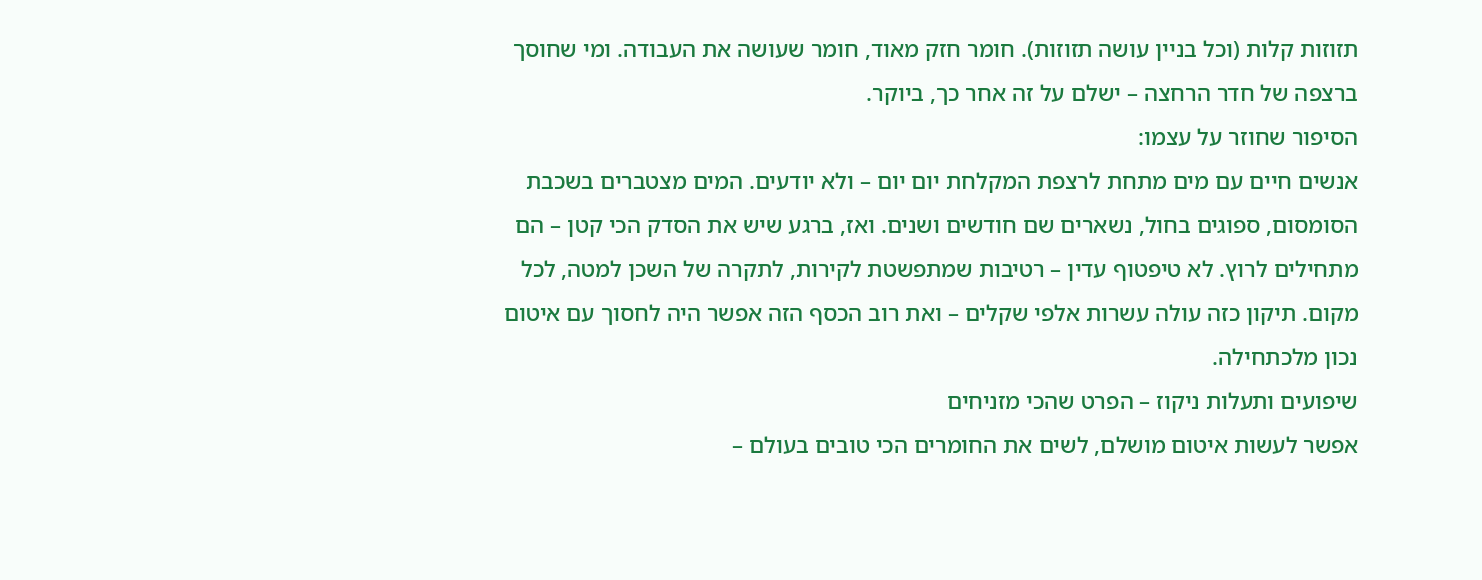תזוזות קלות (וכל בניין עושה תזוזות). חומר חזק מאוד, חומר שעושה את העבודה. ומי שחוסך ברצפה של חדר הרחצה – ישלם על זה אחר כך, ביוקר.
הסיפור שחוזר על עצמו:
אנשים חיים עם מים מתחת לרצפת המקלחת יום יום – ולא יודעים. המים מצטברים בשכבת הסומסום, ספוגים בחול, נשארים שם חודשים ושנים. ואז, ברגע שיש את הסדק הכי קטן – הם מתחילים לרוץ. לא טיפטוף עדין – רטיבות שמתפשטת לקירות, לתקרה של השכן למטה, לכל מקום. תיקון כזה עולה עשרות אלפי שקלים – ואת רוב הכסף הזה אפשר היה לחסוך עם איטום נכון מלכתחילה.
שיפועים ותעלות ניקוז – הפרט שהכי מזניחים
אפשר לעשות איטום מושלם, לשים את החומרים הכי טובים בעולם –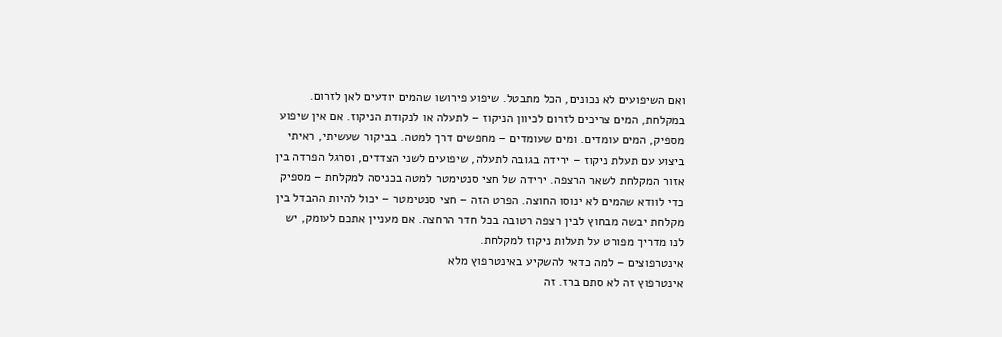ואם השיפועים לא נכונים, הכל מתבטל. שיפוע פירושו שהמים יודעים לאן לזרום. במקלחת, המים צריכים לזרום לכיוון הניקוז – לתעלה או לנקודת הניקוז. אם אין שיפוע מספיק, המים עומדים. ומים שעומדים – מחפשים דרך למטה. בביקור שעשיתי, ראיתי ביצוע עם תעלת ניקוז – ירידה בגובה לתעלה, שיפועים לשני הצדדים, וסרגל הפרדה בין אזור המקלחת לשאר הרצפה. ירידה של חצי סנטימטר למטה בכניסה למקלחת – מספיק כדי לוודא שהמים לא ינוסו החוצה. הפרט הזה – חצי סנטימטר – יכול להיות ההבדל בין מקלחת יבשה מבחוץ לבין רצפה רטובה בכל חדר הרחצה. אם מעניין אתכם לעומק, יש לנו מדריך מפורט על תעלות ניקוז למקלחת.
אינטרפוצים – למה כדאי להשקיע באינטרפוץ מלא
אינטרפוץ זה לא סתם ברז. זה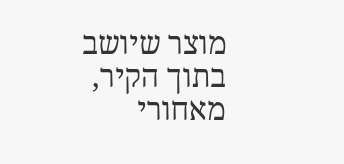מוצר שיושב בתוך הקיר, מאחורי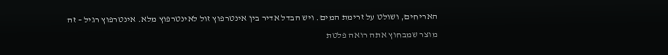האריחים, ושולט על זרימת המים. ויש הבדל אדיר בין אינטרפוץ זול לאינטרפוץ מלא. אינטרפוץ רגיל – זה מוצר שמבחוץ אתה רואה פלטת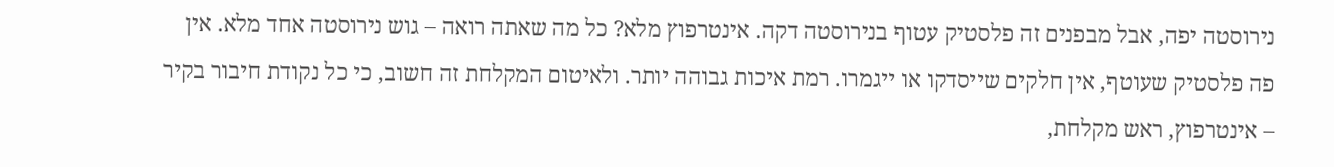נירוסטה יפה, אבל מבפנים זה פלסטיק עטוף בנירוסטה דקה. אינטרפוץ מלא? כל מה שאתה רואה – גוש נירוסטה אחד מלא. אין פה פלסטיק שעוטף, אין חלקים שייסדקו או ייגמרו. רמת איכות גבוהה יותר. ולאיטום המקלחת זה חשוב, כי כל נקודת חיבור בקיר – אינטרפוץ, ראש מקלחת,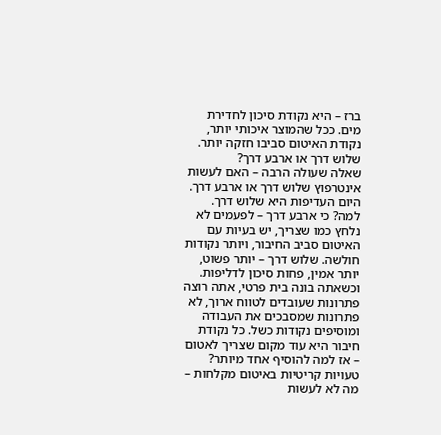ברז – היא נקודת סיכון לחדירת מים. ככל שהמוצר איכותי יותר, נקודת האיטום סביבו חזקה יותר.
שלוש דרך או ארבע דרך?
שאלה שעולה הרבה – האם לעשות אינטרפוץ שלוש דרך או ארבע דרך. היום העדיפות היא שלוש דרך. למה? כי ארבע דרך – לפעמים לא נלחץ כמו שצריך, יש בעיות עם האיטום סביב החיבור, ויותר נקודות חולשה. שלוש דרך – יותר פשוט, יותר אמין, פחות סיכון לדליפות. וכשאתה בונה בית פרטי, אתה רוצה פתרונות שעובדים לטווח ארוך, לא פתרונות שמסבכים את העבודה ומוסיפים נקודות כשל. כל נקודת חיבור היא עוד מקום שצריך לאטום – אז למה להוסיף אחד מיותר?
טעויות קריטיות באיטום מקלחות – מה לא לעשות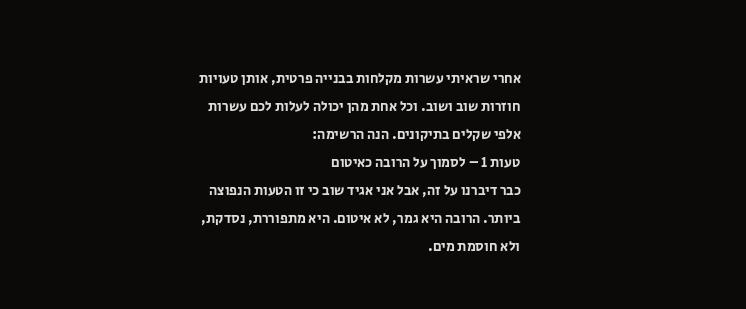אחרי שראיתי עשרות מקלחות בבנייה פרטית, אותן טעויות חוזרות שוב ושוב. וכל אחת מהן יכולה לעלות לכם עשרות אלפי שקלים בתיקונים. הנה הרשימה:
טעות 1 – לסמוך על הרובה כאיטום
כבר דיברנו על זה, אבל אני אגיד שוב כי זו הטעות הנפוצה ביותר. הרובה היא גמר, לא איטום. היא מתפוררת, נסדקת, ולא חוסמת מים.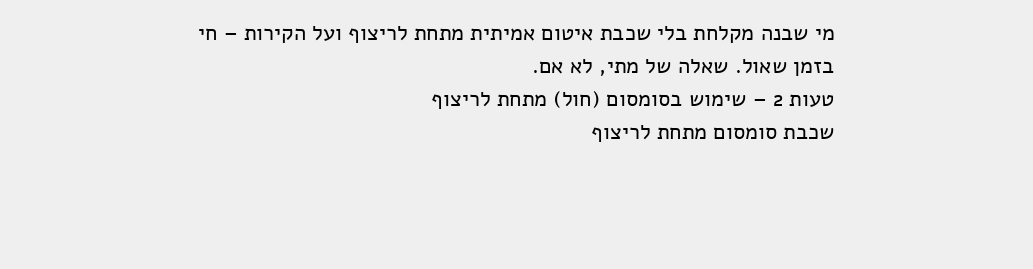מי שבנה מקלחת בלי שכבת איטום אמיתית מתחת לריצוף ועל הקירות – חי בזמן שאול. שאלה של מתי, לא אם.
טעות 2 – שימוש בסומסום (חול) מתחת לריצוף
שכבת סומסום מתחת לריצוף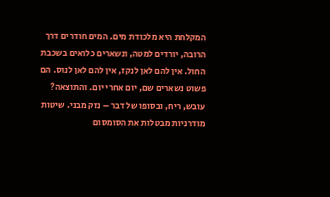המקלחת היא מלכודת מים. המים חודרים דרך הרובה, יורדים למטה, ונשארים כלואים בשכבת החול. אין להם לאן לנקז, אין להם לאן לנוס. הם פשוט נשארים שם, יום אחרי יום. והתוצאה? עובש, ריח, ובסופו של דבר – נזק מבני. שיטות מודרניות מבטלות את הסומסום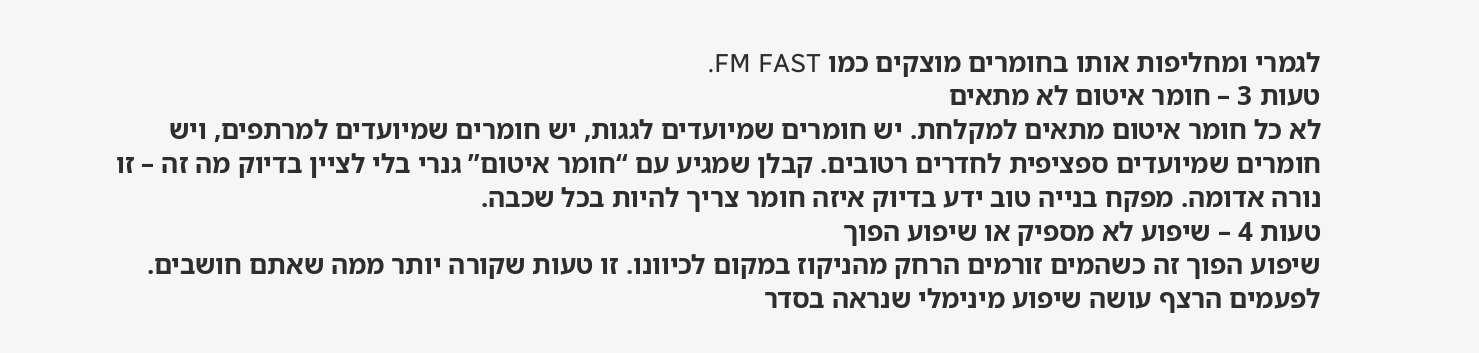לגמרי ומחליפות אותו בחומרים מוצקים כמו FM FAST.
טעות 3 – חומר איטום לא מתאים
לא כל חומר איטום מתאים למקלחת. יש חומרים שמיועדים לגגות, יש חומרים שמיועדים למרתפים, ויש חומרים שמיועדים ספציפית לחדרים רטובים. קבלן שמגיע עם “חומר איטום” גנרי בלי לציין בדיוק מה זה – זו נורה אדומה. מפקח בנייה טוב ידע בדיוק איזה חומר צריך להיות בכל שכבה.
טעות 4 – שיפוע לא מספיק או שיפוע הפוך
שיפוע הפוך זה כשהמים זורמים הרחק מהניקוז במקום לכיוונו. זו טעות שקורה יותר ממה שאתם חושבים. לפעמים הרצף עושה שיפוע מינימלי שנראה בסדר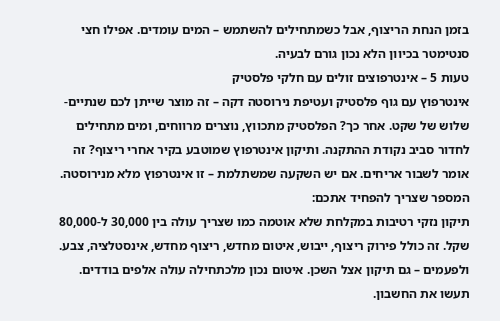בזמן הנחת הריצוף, אבל כשמתחילים להשתמש – המים עומדים. אפילו חצי סנטימטר בכיוון הלא נכון גורם לבעיה.
טעות 5 – אינטרפוצים זולים עם חלקי פלסטיק
אינטרפוץ עם גוף פלסטיק ועטיפת נירוסטה דקה – זה מוצר שייתן לכם שנתיים-שלוש של שקט. אחר כך? הפלסטיק מתכווץ, נוצרים מרווחים, ומים מתחילים לחדור סביב נקודת ההתקנה. ותיקון אינטרפוץ שמוטבע בקיר אחרי ריצוף? זה אומר לשבור אריחים. אם יש השקעה שמשתלמת – זו אינטרפוץ מלא מנירוסטה.
המספר שצריך להפחיד אתכם:
תיקון נזקי רטיבות במקלחת שלא אוטמה כמו שצריך עולה בין 30,000 ל-80,000 שקל. זה כולל פירוק ריצוף, ייבוש, איטום מחדש, ריצוף מחדש, אינסטלציה, צבע. ולפעמים – גם תיקון אצל השכן. איטום נכון מלכתחילה עולה אלפים בודדים. תעשו את החשבון.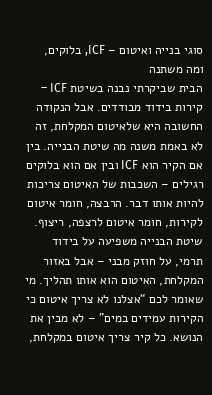סוגי בנייה ואיטום – ICF, בלוקים, ומה משתנה
הבית שביקרתי נבנה בשיטת ICF – קירות בידוד מבודדים. אבל הנקודה החשובה היא שלאיטום המקלחת, זה לא באמת משנה מה שיטת הבנייה. בין אם הקיר הוא ICF ובין אם הוא בלוקים רגילים – השכבות של האיטום צריכות להיות אותו דבר. הרבצה, חומר איטום לקירות, חומר איטום לרצפה, ריצוף. שיטת הבנייה משפיעה על בידוד תרמי, על חוזק מבני – אבל באזור המקלחת, האיטום הוא אותו תהליך. מי שאומר לכם “אצלנו לא צריך איטום כי הקירות עמידים במים” – לא מבין את הנושא. כל קיר צריך איטום במקלחת,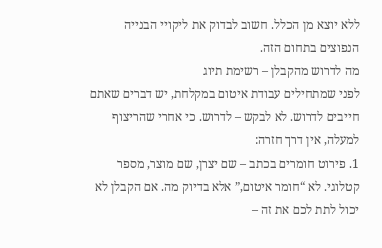ללא יוצא מן הכלל. חשוב לבדוק את ליקויי הבנייה הנפוצים בתחום הזה.
מה לדרוש מהקבלן – רשימת תיוג
לפני שמתחילים עבודת איטום במקלחת, יש דברים שאתם חייבים לדרוש. לא לבקש – לדרוש. כי אחרי שהריצוף למעלה, אין דרך חזרה:
1. פירוט חומרים בכתב – שם יצרן, שם מוצר, מספר קטלוגי. לא “חומר איטום,” אלא בדיוק מה. אם הקבלן לא יכול לתת לכם את זה –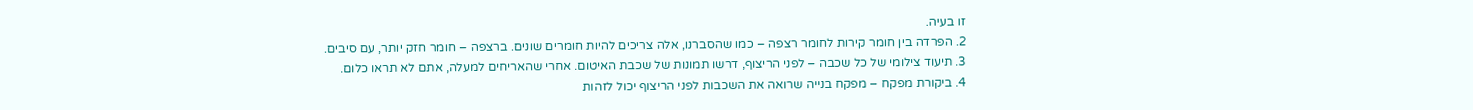זו בעיה.
2. הפרדה בין חומר קירות לחומר רצפה – כמו שהסברנו, אלה צריכים להיות חומרים שונים. ברצפה – חומר חזק יותר, עם סיבים.
3. תיעוד צילומי של כל שכבה – לפני הריצוף, דרשו תמונות של שכבת האיטום. אחרי שהאריחים למעלה, אתם לא תראו כלום.
4. ביקורת מפקח – מפקח בנייה שרואה את השכבות לפני הריצוף יכול לזהות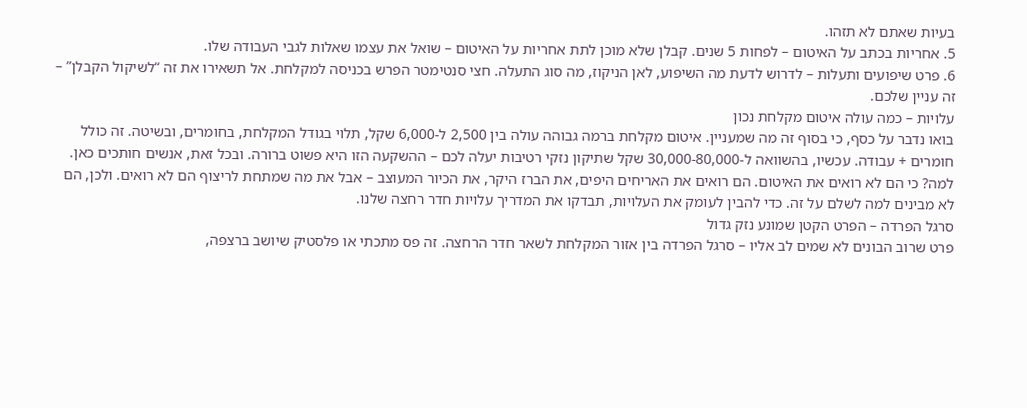בעיות שאתם לא תזהו.
5. אחריות בכתב על האיטום – לפחות 5 שנים. קבלן שלא מוכן לתת אחריות על האיטום – שואל את עצמו שאלות לגבי העבודה שלו.
6. פרט שיפועים ותעלות – לדרוש לדעת מה השיפוע, לאן הניקוז, מה סוג התעלה. חצי סנטימטר הפרש בכניסה למקלחת. אל תשאירו את זה “לשיקול הקבלן” – זה עניין שלכם.
עלויות – כמה עולה איטום מקלחת נכון
בואו נדבר על כסף, כי בסוף זה מה שמעניין. איטום מקלחת ברמה גבוהה עולה בין 2,500 ל-6,000 שקל, תלוי בגודל המקלחת, בחומרים, ובשיטה. זה כולל חומרים + עבודה. עכשיו, בהשוואה ל-30,000-80,000 שקל שתיקון נזקי רטיבות יעלה לכם – ההשקעה הזו היא פשוט ברורה. ובכל זאת, אנשים חותכים כאן. למה? כי הם לא רואים את האיטום. הם רואים את האריחים היפים, את הברז היקר, את הכיור המעוצב – אבל את מה שמתחת לריצוף הם לא רואים. ולכן, הם לא מבינים למה לשלם על זה. כדי להבין לעומק את העלויות, תבדקו את המדריך עלויות חדר רחצה שלנו.
סרגל הפרדה – הפרט הקטן שמונע נזק גדול
פרט שרוב הבונים לא שמים לב אליו – סרגל הפרדה בין אזור המקלחת לשאר חדר הרחצה. זה פס מתכתי או פלסטיק שיושב ברצפה,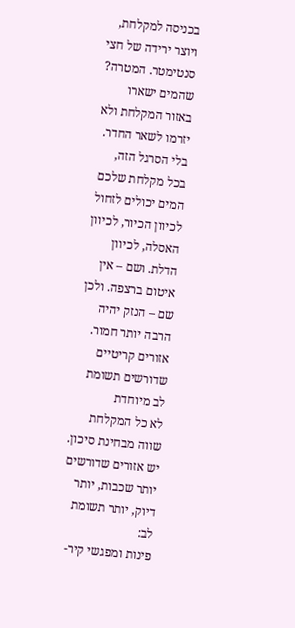בכניסה למקלחת, ויוצר ירידה של חצי סנטימטר. המטרה? שהמים ישארו באזור המקלחת ולא יזרמו לשאר החדר. בלי הסרגל הזה, בכל מקלחת שלכם המים יכולים לזחול לכיוון הכיור, לכיוון האסלה, לכיוון הדלת. ושם – אין איטום ברצפה. ולכן שם – הנזק יהיה הרבה יותר חמור.
אזורים קריטיים שדורשים תשומת לב מיוחדת
לא כל המקלחת שווה מבחינת סיכון. יש אזורים שדורשים יותר שכבות, יותר דיוק, יותר תשומת לב:
פינות ומפגשי קיר-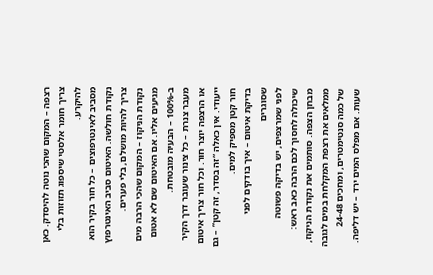רצפה – המקום שהכי נוטה להיסדק. כאן צריך חומר אלסטי שיספוג תזוזות בלי להיקרע.
מסביב לאינטרפוצים – כל חור בקיר הוא נקודת חולשה. האיטום סביב האינטרפוץ צריך להיות מושלם, בלי פערים.
נקודת הניקוז – המקום שהכי הרבה מים מגיעים אליו. אם האיטום שם לא אטום ב-100% – הבעיה מובטחת.
מעבר צנרת – כל צינור שעובר דרך הקיר או הרצפה יוצר חור. וכל חור צריך איטום ייעודי. אין כאלה “זה בסדר, זה קטן” – גם חור קטן מספיק למים.
בדיקת איטום – איך בודקים לפני שסוגרים
לפני שמרצפים, יש בדיקה פשוטה שיכולה לחסוך לכם הרבה כאב ראש: מבחן הצפה. סותמים את נקודת הניקוז, ממלאים את רצפת המקלחת במים לגובה של כמה סנטימטרים, ומחכים 24-48 שעות. אם מפלס המים ירד – יש דליפה.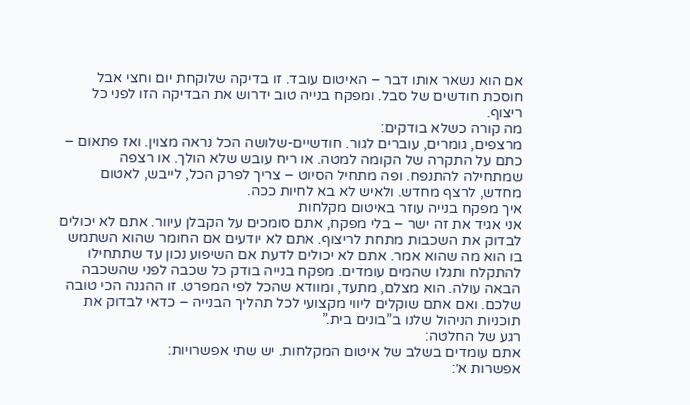אם הוא נשאר אותו דבר – האיטום עובד. זו בדיקה שלוקחת יום וחצי אבל חוסכת חודשים של סבל. ומפקח בנייה טוב ידרוש את הבדיקה הזו לפני כל ריצוף.
מה קורה כשלא בודקים:
מרצפים, גומרים, עוברים לגור. חודשיים-שלושה הכל נראה מצוין. ואז פתאום – כתם על התקרה של הקומה למטה. או ריח עובש שלא הולך. או רצפה שמתחילה להתנפח. ופה מתחיל הסיוט – צריך לפרק הכל, לייבש, לאטום מחדש, לרצף מחדש. ולאיש לא בא לחיות ככה.
איך מפקח בנייה עוזר באיטום מקלחות
אני אגיד את זה ישר – בלי מפקח, אתם סומכים על הקבלן עיוור. אתם לא יכולים לבדוק את השכבות מתחת לריצוף. אתם לא יודעים אם החומר שהוא השתמש בו הוא מה שהוא אמר. אתם לא יכולים לדעת אם השיפוע נכון עד שתתחילו להתקלח ותגלו שהמים עומדים. מפקח בנייה בודק כל שכבה לפני שהשכבה הבאה עולה. הוא מצלם, מתעד, ומוודא שהכל לפי המפרט. זו ההגנה הכי טובה שלכם. ואם אתם שוקלים ליווי מקצועי לכל תהליך הבנייה – כדאי לבדוק את תוכניות הניהול שלנו ב”בונים בית.”
רגע של החלטה:
אתם עומדים בשלב של איטום המקלחות. יש שתי אפשרויות:
אפשרות א׳: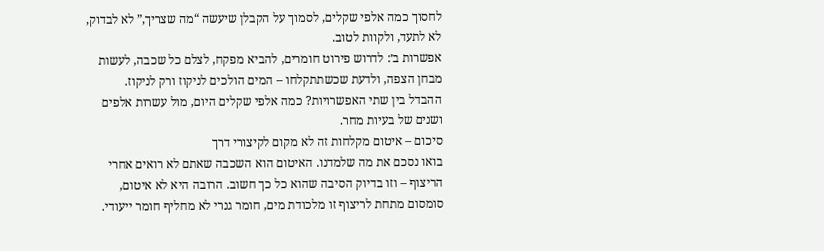לחסוך כמה אלפי שקלים, לסמוך על הקבלן שיעשה “מה שצריך,” לא לבדוק, לא לתעד, ולקוות לטוב.
אפשרות ב׳: לדרוש פירוט חומרים, להביא מפקח, לצלם כל שכבה, לעשות מבחן הצפה, ולדעת שכשתתקלחו – המים הולכים לניקוז ורק לניקוז.
ההבדל בין שתי האפשרויות? כמה אלפי שקלים היום, מול עשרות אלפים ושנים של בעיות מחר.
סיכום – איטום מקלחות זה לא מקום לקיצורי דרך
בואו נסכם את מה שלמדנו. האיטום הוא השכבה שאתם לא רואים אחרי הריצוף – וזו בדיוק הסיבה שהוא כל כך חשוב. הרובה היא לא איטום, סומסום מתחת לריצוף זו מלכודת מים, חומר גנרי לא מחליף חומר ייעודי.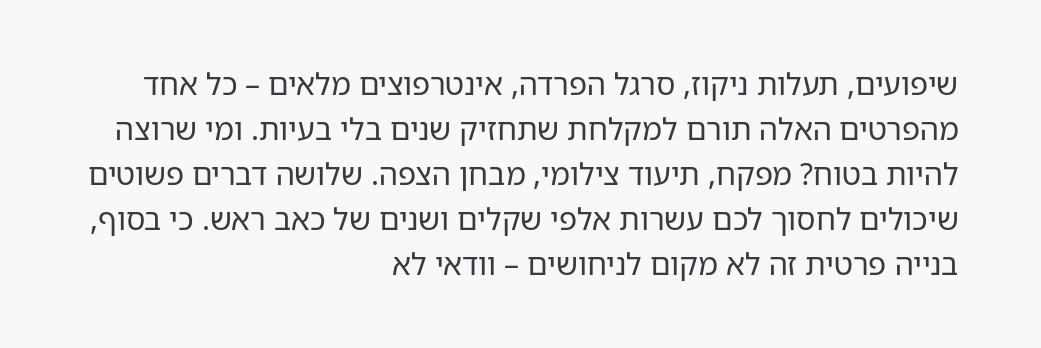שיפועים, תעלות ניקוז, סרגל הפרדה, אינטרפוצים מלאים – כל אחד מהפרטים האלה תורם למקלחת שתחזיק שנים בלי בעיות. ומי שרוצה להיות בטוח? מפקח, תיעוד צילומי, מבחן הצפה. שלושה דברים פשוטים שיכולים לחסוך לכם עשרות אלפי שקלים ושנים של כאב ראש. כי בסוף, בנייה פרטית זה לא מקום לניחושים – וודאי לא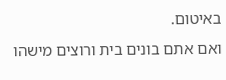באיטום.
ואם אתם בונים בית ורוצים מישהו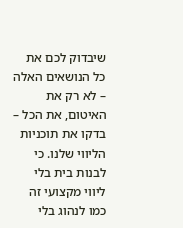שיבדוק לכם את כל הנושאים האלה – לא רק את האיטום, את הכל – בדקו את תוכניות הליווי שלנו. כי לבנות בית בלי ליווי מקצועי זה כמו לנהוג בלי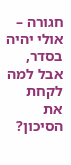חגורה – אולי יהיה בסדר, אבל למה לקחת את הסיכון?